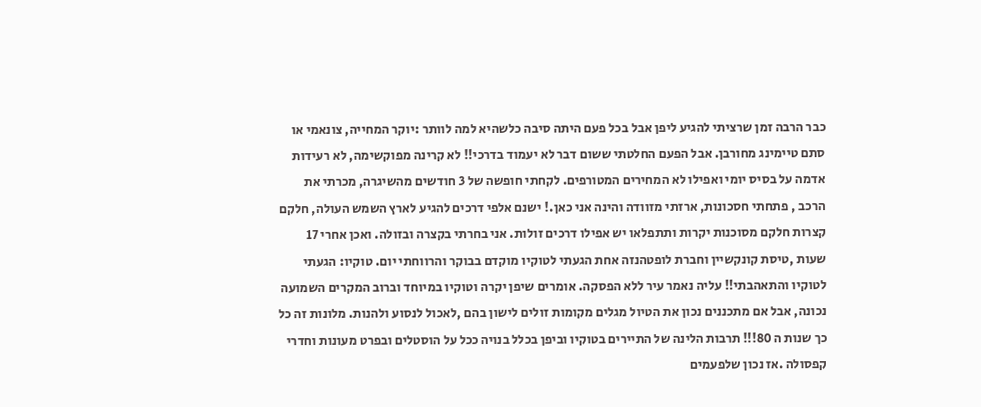כבר הרבה זמן שרציתי להגיע ליפן אבל בכל פעם היתה סיבה כלשהיא למה לוותר :יוקר המחייה, צונאמי או סתם טיימינג מחורבן. אבל הפעם החלטתי ששום דבר לא יעמוד בדרכי!! לא קרינה מפוקשימה, לא רעידות אדמה על בסיס יומי ואפילו לא המחירים המטורפים. לקחתי חופשה של 3 חודשים מהשיגרה, מכרתי את הרכב , פתחתי חסכונות, ארזתי מזוודה והינה אני כאן.! ישנם אלפי דרכים להגיע לארץ השמש העולה, חלקם קצרות חלקם מסוכנות יקרות ותתפלאו יש אפילו דרכים זולות. אני בחרתי בקצרה ובזולה. ואכן אחרי 17 שעות ,טיסת קונקשיין וחברת לופטהנזה אחת הגעתי לטוקיו מוקדם בבוקר והרווחתי יום. טוקיו: הגעתי לטוקיו והתאהבתי!! עליה נאמר עיר ללא הפסקה. אומרים שיפן יקרה וטוקיו במיוחד וברוב המקרים השמועה נכונה, אבל אם מתכננים נכון את הטיול מגלים מקומות זולים לישון בהם ,לאכול לנסוע ולהנות. מלונות זה כל כך שנות ה 80!!! תרבות הלינה של התיירים בטוקיו וביפן בכלל בנויה ככל על הוסטלים ובפרט מעונות וחדרי קפסולה .אז נכון שלפעמים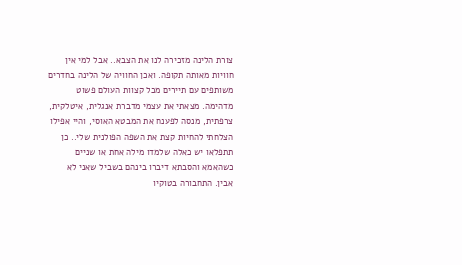צורת הלינה מזכירה לנו את הצבא.. אבל למי אין חוויות מאותה תקופה. ואכן החוויה של הלינה בחדרים משותפים עם תיירים מכל קצוות העולם פשוט מדהימה. מצאתי את עצמי מדברת אנגלית, איטלקית, צרפתית, מנסה לפענח את המבטא האוסי, והיי אפילו הצלחתי להחיות קצת את השפה הפולנית שלי.. כן תתפלאו יש כאלה שלמדו מילה אחת או שניים כשהאמא והסבתא דיברו בינהם בשביל שאני לא אבין. התחבורה בטוקיו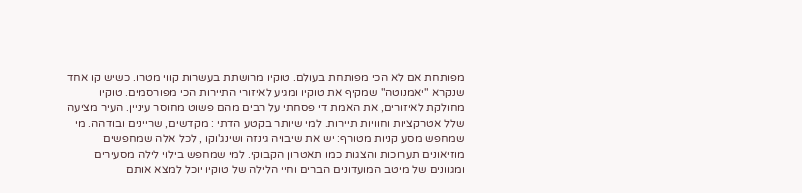מפותחת אם לא הכי מפותחת בעולם. טוקיו מרושתת בעשרות קווי מטרו. כשיש קו אחד שנקרא "יאמנוטה" שמקיף את טוקיו ומגיע לאיזורי התיירות הכי מפורסמים. טוקיו מחולקת לאיזורים, את האמת די פסחתי על רבים מהם פשוט מחוסר עיניין. העיר מציעה שלל אטרקציות וחוויות תיירות. למי שיותר בקטע הדתי : מקדשים, שריינים ובודהה. מי שמחפש מסע קניות מטורף: יש את שיבויה גינזה ושינג'וקו , לכל אלה שמחפשים מוזיאונים תערוכות והצגות כמו תאטרון הקבוקי. למי שמחפש בילוי לילה מסעירים ומגוונים של מיטב המועדונים הברים וחיי הלילה של טוקיו יוכל למצא אותם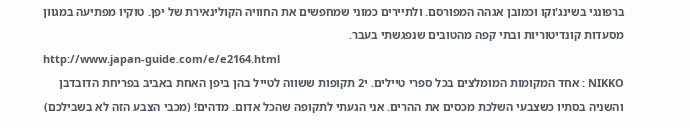ברפונגי בשינג'וקו וכמובן אגהה המפורסם. ולתיירים כמוני שמחפשים את החוויה הקולינאירת של יפן. טוקיו מפתיעה במגוון מסעדות קונדיטוריות ובתי קפה מהטובים שנפגשתי בעבר.
http://www.japan-guide.com/e/e2164.html
NIKKO : אחד המקומות המומלצים בכל ספרי טיילים. י2 תקופות ששווה לטייל בהן ביפן האחת באביב בפריחת הדובדבן והשניה בסתיו כשצבעי השלכת מכסים את ההרים. אני הגעתי לתקופה שהכל אדום. מדהים! (מכבי הצבע הזה לא בשבילכם)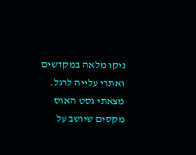ניקו מלאה במקדשים ואתרי עלייה לרגל. מצאתי גסט האוס מקסים שיושב על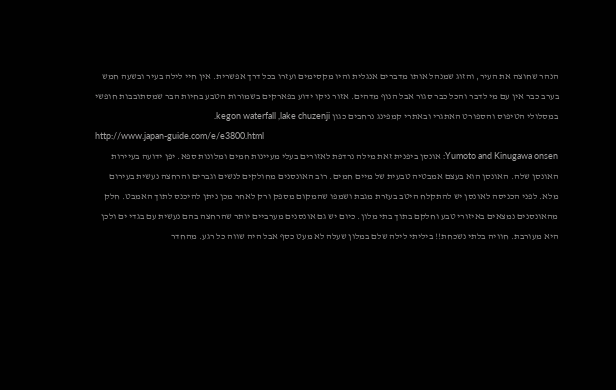הנהר שחוצה את העיר, והזוג שמנהל אותו מדברים אנגלית והיו מקסימים ועזרו בכל דרך אפשרית. אין חיי לילה בעיר ובשעה חמש בערב כבר אין עם מי לדבר והכל כבר סגור אבל הנוף מדהים. אזור ניקו ידוע בפארקים בשמורות הטבע בחיות הבר שמסתובבות חופשי במסלולי הטיפוס והספורט האתגרי ובאתרי קמפינג נרחבים כגון kegon waterfall ,lake chuzenji.
http://www.japan-guide.com/e/e3800.html
Yumoto and Kinugawa onsen: אונסן ביפנית זאת מילה נרדפת לאזורים בעלי מעיינות חמים ומלונות ספא. יפן ידועה בעיירות האונסן שלה. האונסן הוא בעצם אמבטיה טבעית של מיים חמים. רוב האונסנים מחולקים לנשים וגברים והרחצה נעשית בעירום מלא. לפני הכניסה לאונסן יש להתקלח היטב בעזרת מגבת ושמפו שהמקום מספק ורק לאחר מכן ניתן להיכנס לתוך האמבט. חלק מהאונסנים נמצאים באיזורי טבע וחלקם בתוך בתי מלון. כיום יש גם אונסנים מערביים יותר שהרחצה בהם נעשית עם בגדי ים ולכן היא מעורבת. חוויה בלתי נשכחת!! ביליתי לילה שלם במלון שעלה לא מעט כסף אבל היה שווה כל רגע. מהחדר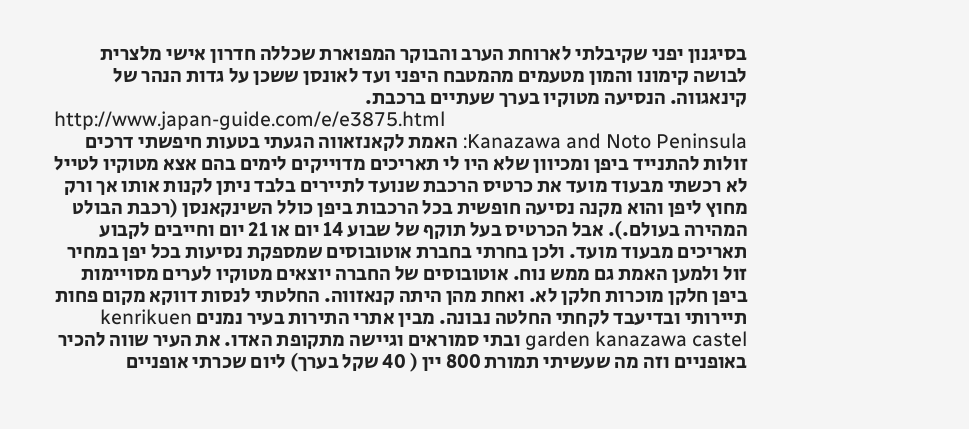בסיגנון יפני שקיבלתי לארוחת הערב והבוקר המפוארת שכללה חדרון אישי מלצרית לבושה קימונו והמון מטעמים מהמטבח היפני ועד לאונסן ששכן על גדות הנהר של קינאגווה. הנסיעה מטוקיו בערך שעתיים ברכבת.
http://www.japan-guide.com/e/e3875.html
Kanazawa and Noto Peninsula: האמת לקאנזאווה הגעתי בטעות חיפשתי דרכים זולות להתנייד ביפן ומכיוון שלא היו לי תאריכים מדוייקים לימים בהם אצא מטוקיו לטייל לא רכשתי מבעוד מועד את כרטיס הרכבת שנועד לתיירים בלבד ניתן לקנות אותו אך ורק מחוץ ליפן והוא מקנה נסיעה חופשית בכל הרכבות ביפן כולל השינקאנסן (רכבת הבולט המהירה בעולם.). אבל הכרטיס בעל תוקף של שבוע 14 יום או 21 יום וחייבים לקבוע תאריכים מבעוד מועד. ולכן בחרתי בחברת אוטובוסים שמספקת נסיעות בכל יפן במחיר זול ולמען האמת גם ממש נוח. אוטובוסים של החברה יוצאים מטוקיו לערים מסויימות ביפן חלקן מוכרות חלקן לא. ואחת מהן היתה קנאזווה. החלטתי לנסות דווקא מקום פחות תיירותי ובדיעבד לקחתי החלטה נבונה. מבין אתרי התירות בעיר נמנים kenrikuen garden kanazawa castel ובתי סמוראים וגיישה מתקופת האדו. את העיר שווה להכיר באופניים וזה מה שעשיתי תמורת 800 יין ( 40 שקל בערך) ליום שכרתי אופניים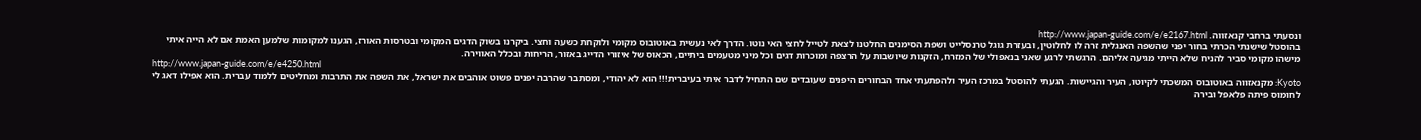ונסעתי ברחבי קנאזווה. http://www.japan-guide.com/e/e2167.html
בהוסטל שישנתי הכרתי בחור יפני שהשפה האנגלית זרה לו לחלוטין, ובעזרת גוגל טרנסלייט ושפת הסימנים החלטנו לצאת לטייל לחצי האי נוטו. הדרך לאי נעשית באוטובוס מקומי ולוקחת כשעה וחצי. ביקרנו בשוק הדגים המקומי ובטרסות האורז, הגענו למקומות שלמען האמת אם לא הייה איתי מישהו מקומי סביר להניח שלא הייתי מגיעה אליהם. הרגשתי לרגע שאני בנאפולי של המזרח, הזקנות שיושבות על הרצפה ומוכרות דגים וכל מיני מטעמים ביתיים, הכאוס של איזורי הדייג באזור, הריחות ובכלל האווירה.
http://www.japan-guide.com/e/e4250.html
Kyoto: מקנאזווה באוטובוס המשכתי לקיוטו, העיר והגיישות. הגעתי להוסטל במרכז העיר ולהפתעתי אחד הבחורים היפנים שעובדים שם התחיל לדבר איתי בעיברית!!! הוא לא יהודי, ומסתבר שהרבה יפנים פשוט אוהבים את ישראל, את השפה את התרבות ומחליטים ללמוד עברית. הוא אפילו דאג לי לחומוס פיתה פלאפל ובירה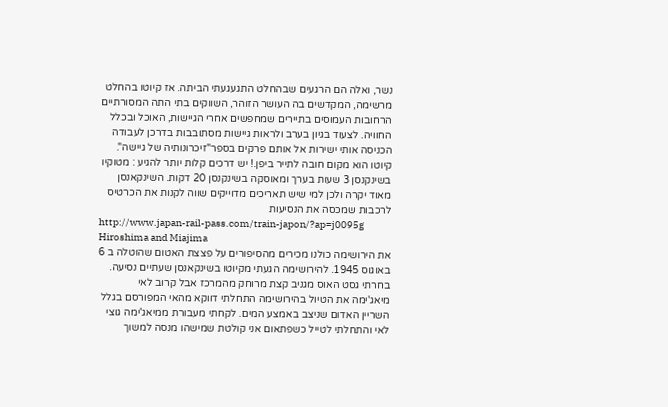נשר, ואלה הם הרגעים שבהחלט התגעגעתי הביתה. אז קיוטו בהחלט מרשימה, המקדשים בה העושר הזוהר, השווקים בתי התה המסורתיים הרחובות העמוסים בתיירים שמחפשים אחרי הגיישות, האוכל ובכלל החוויה. לצעוד בגיון בערב ולראות גיישות מסתובבות בדרכן לעבודה הכניסה אותי ישירות אל אותם פרקים בספר"זיכרונותיה של גיישה". קיוטו הוא מקום חובה לתייר ביפן.! יש דרכים קלות יותר להגיע : מטוקיו בשינקנסן 3 שעות בערך ומאוסקה בשינקנסן 20 דקות. השינקאנסן מאוד יקרה ולכן למי שיש תאריכים מדוייקים שווה לקנות את הכרטיס לרכבות שמכסה את הנסיעות
http://www.japan-rail-pass.com/train-japon/?ap=j0095g
Hiroshima and Miajima
את הירושימה כולנו מכירים מהסיפורים על פצצת האטום שהוטלה ב 6 באוגוס 1945. להירושימה הגעתי מקיוטו בשינקאנסן שעתיים נסיעה. בחרתי גסט האוס מגניב קצת מרוחק מהמרכז אבל קרוב לאי מיאג'ימה את הטיול בהירושימה התחלתי דווקא מהאי המפורסם בגלל השריין האדום שניצב באמצע המים. לקחתי מעבורת ממיאג'ימה גוצי לאי והתחלתי לטייל כשפתאום אני קולטת שמישהו מנסה למשוך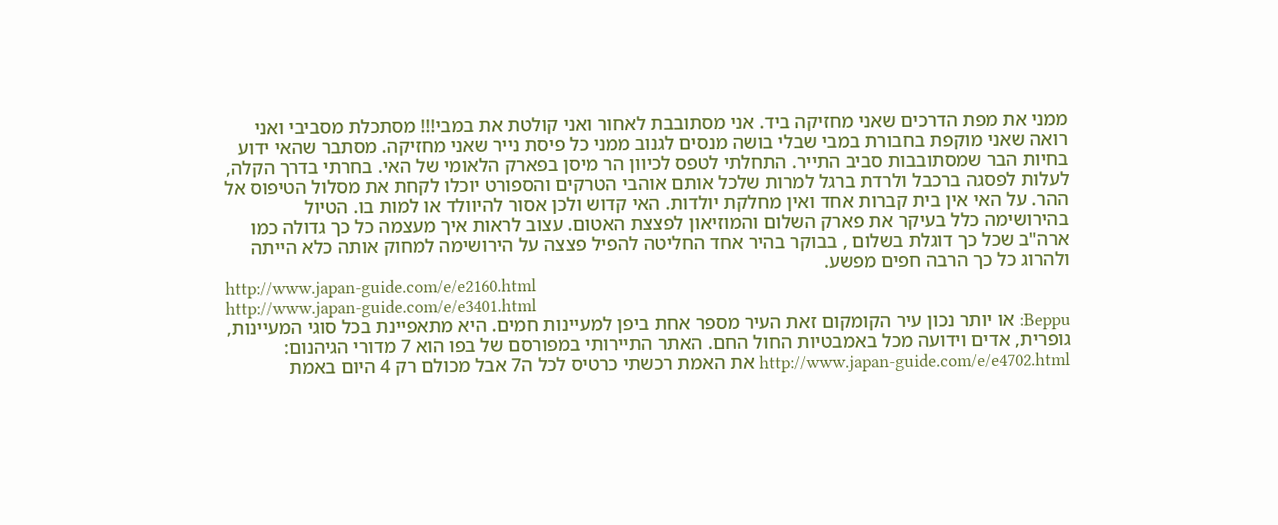ממני את מפת הדרכים שאני מחזיקה ביד. אני מסתובבת לאחור ואני קולטת את במבי!!! מסתכלת מסביבי ואני רואה שאני מוקפת בחבורת במבי שבלי בושה מנסים לגנוב ממני כל פיסת נייר שאני מחזיקה. מסתבר שהאי ידוע בחיות הבר שמסתובבות סביב התייר. התחלתי לטפס לכיוון הר מיסן בפארק הלאומי של האי. בחרתי בדרך הקלה, לעלות לפסגה ברכבל ולרדת ברגל למרות שלכל אותם אוהבי הטרקים והספורט יוכלו לקחת את מסלול הטיפוס אל ההר. על האי אין בית קברות אחד ואין מחלקת יולדות. האי קדוש ולכן אסור להיוולד או למות בו. הטיול בהירושימה כלל בעיקר את פארק השלום והמוזיאון לפצצת האטום. עצוב לראות איך מעצמה כל כך גדולה כמו ארה"ב שכל כך דוגלת בשלום , בבוקר בהיר אחד החליטה להפיל פצצה על הירושימה למחוק אותה כלא הייתה ולהרוג כל כך הרבה חפים מפשע.
http://www.japan-guide.com/e/e2160.html
http://www.japan-guide.com/e/e3401.html
Beppu: או יותר נכון עיר הקומקום זאת העיר מספר אחת ביפן למעיינות חמים. היא מתאפיינת בכל סוגי המעיינות, גופרית, אדים וידועה מכל באמבטיות החול החם. האתר התיירותי במפורסם של בפו הוא 7 מדורי הגיהנום: http://www.japan-guide.com/e/e4702.html את האמת רכשתי כרטיס לכל ה7 אבל מכולם רק 4 היום באמת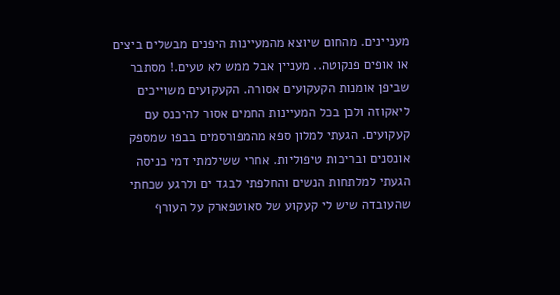מעניינים. מהחום שיוצא מהמעיינות היפנים מבשלים ביצים או אופים פנקוטה.. מעניין אבל ממש לא טעים.! מסתבר שביפן אומנות הקעקועים אסורה. הקעקועים משוייכים ליאקוזה ולכן בכל המעיינות החמים אסור להיכנס עם קעקועים. הגעתי למלון ספא מהמפורסמים בבפו שמספק אונסנים ובריכות טיפוליות. אחרי ששילמתי דמי כניסה הגעתי למלתחות הנשים והחלפתי לבגד ים ולרגע שכחתי שהעובדה שיש לי קעקוע של סאוטפארק על העורף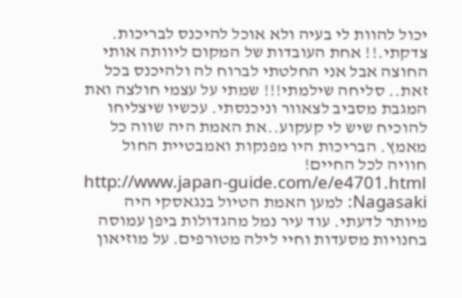יכול להוות לי בעיה ולא אוכל להיכנס לבריכות. צדקתי.!! אחת העובדות של המקום ליוותה אותי החוצה אבל אני החלטתי לברוח לה ולהיכנס בכל זאת.. סליחה שילמתי!!! שמתי על עצמי חולצה ואת המגבת מסביב לצאוור וניכנסתי. עכשיו שיצליחו להוכיח שיש לי קעקוע..את האמת היה שווה כל מאמץ. הבריכות היו מפנקות ואמבטיית החול חוויה לכל החיים!
http://www.japan-guide.com/e/e4701.html
Nagasaki: למען האמת הטיול בנגאסקי היה מיותר לדעתי. עוד עיר נמל מהגדולות ביפן עמוסה בחנויות מסעדות וחיי לילה מטורפים. על מוזיאון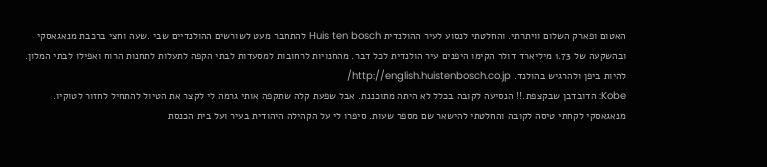האטום ופארק השלום וויתרתי. והחלטתי לנסוע לעיר ההולנדית Huis ten bosch להתחבר מעט לשורשים ההולנדיים שבי .שעה וחצי ברכבת מנאגאסקי ובהשקעה של 1.73 מיליארד דולר הקימו היפנים עיר הולנדית לכל דבר. מהחנויות לרחובות למסעדות לבתי הקפה לתעלות לתחנות הרוח ואפילו לבתי המלון. להיות ביפן ולהרגיש בהולנד. http://english.huistenbosch.co.jp/
Kobe: הדובדבן שבקצפת.!! הנסיעה לקובה בכלל לא היתה מתוכננת. אבל שפעת קלה שתקפה אותי גרמה לי לקצר את הטיול להתחיל לחזור לטוקיו. מנאגאסקי לקחתי טיסה לקובה והחלטתי להישאר שם מספר שעות. סיפרו לי על הקהילה היהודית בעיר ועל בית הכנסת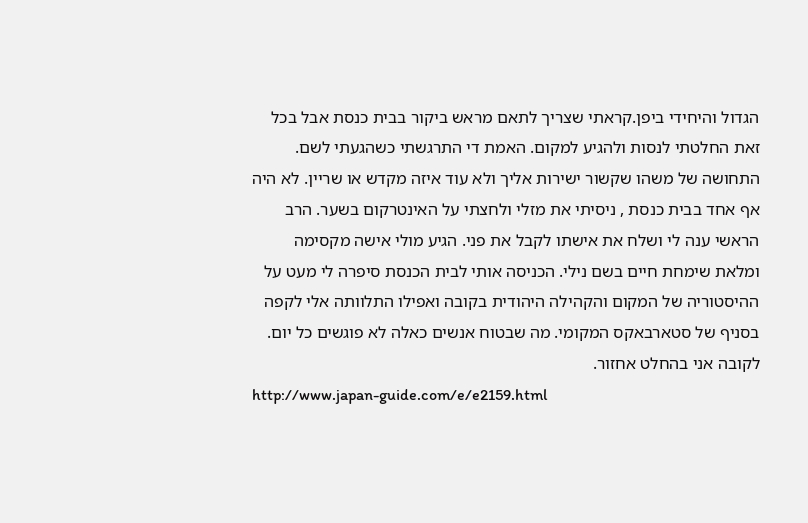הגדול והיחידי ביפן.קראתי שצריך לתאם מראש ביקור בבית כנסת אבל בכל זאת החלטתי לנסות ולהגיע למקום. האמת די התרגשתי כשהגעתי לשם. התחושה של משהו שקשור ישירות אליך ולא עוד איזה מקדש או שריין. לא היה אף אחד בבית כנסת , ניסיתי את מזלי ולחצתי על האינטרקום בשער. הרב הראשי ענה לי ושלח את אישתו לקבל את פני. הגיע מולי אישה מקסימה ומלאת שימחת חיים בשם נילי. הכניסה אותי לבית הכנסת סיפרה לי מעט על ההיסטוריה של המקום והקהילה היהודית בקובה ואפילו התלוותה אלי לקפה בסניף של סטארבאקס המקומי. מה שבטוח אנשים כאלה לא פוגשים כל יום. לקובה אני בהחלט אחזור.
http://www.japan-guide.com/e/e2159.html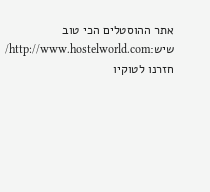אתר ההוסטלים הכי טוב שיש:http://www.hostelworld.com/
חזרנו לטוקיו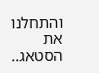והתחלנו את הסטאג..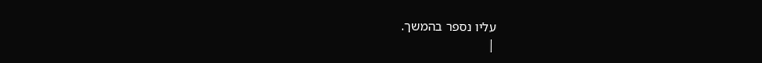עליו נספר בהמשך.
|